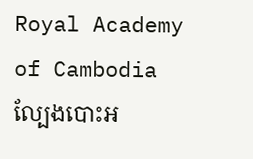Royal Academy of Cambodia
ល្បែងបោះអ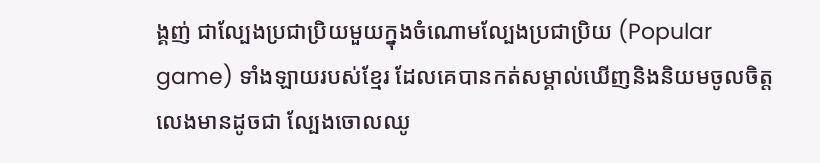ង្គញ់ ជាល្បែងប្រជាប្រិយមួយក្នុងចំណោមល្បែងប្រជាប្រិយ (Popular game) ទាំងឡាយរបស់ខ្មែរ ដែលគេបានកត់សម្គាល់ឃើញនិងនិយមចូលចិត្តលេងមានដូចជា ល្បែងចោលឈូ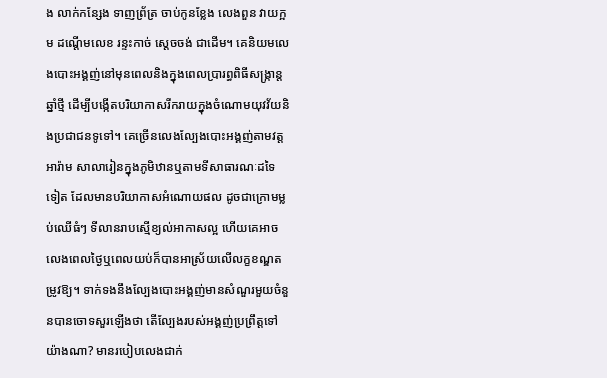ង លាក់កន្សែង ទាញព្រ័ត្រ ចាប់កូនខ្លែង លេងពួន វាយក្អម ដណ្ដើមលេខ រន្ទះកាច់ ស្ដេចចង់ ជាដើម។ គេនិយមលេងបោះអង្គញ់នៅមុនពេលនិងក្នុងពេលប្រារព្ធពិធីសង្ក្រាន្តឆ្នាំថ្មី ដើម្បីបង្កើតបរិយាកាសរីករាយក្នុងចំណោមយុវវ័យនិងប្រជាជនទូទៅ។ គេច្រើនលេងល្បែងបោះអង្គញ់តាមវត្តអារ៉ាម សាលារៀនក្នុងភូមិឋានឬតាមទីសាធារណៈដទៃទៀត ដែលមានបរិយាកាសអំណោយផល ដូចជាក្រោមម្លប់ឈើធំៗ ទីលានរាបស្មើខ្យល់អាកាសល្អ ហើយគេអាចលេងពេលថ្ងៃឬពេលយប់ក៏បានអាស្រ័យលើលក្ខខណ្ឌតម្រូវឱ្យ។ ទាក់ទងនឹងល្បែងបោះអង្គញ់មានសំណួរមួយចំនួនបានចោទសួរឡើងថា តើល្បែងរបស់អង្គញ់ប្រព្រឹត្តទៅយ៉ាងណា? មានរបៀបលេងជាក់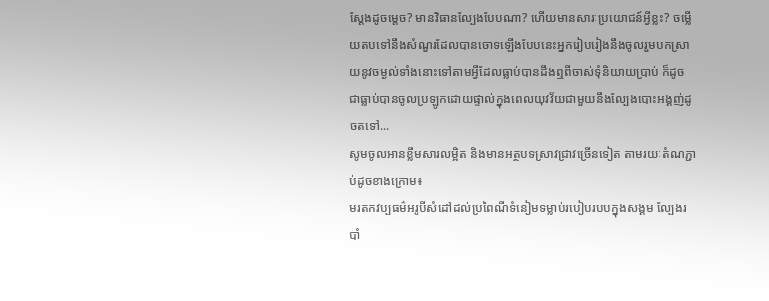ស្ដែងដូចម្ដេច? មានវិធានល្បែងបែបណា? ហើយមានសារៈប្រយោជន៍អ្វីខ្លះ? ចម្លើយតបទៅនឹងសំណួរដែលបានចោទឡើងបែបនេះអ្នករៀបរៀងនឹងចូលរួមបកស្រាយនូវចម្ងល់ទាំងនោះទៅតាមអ្វីដែលធ្លាប់បានដឹងឮពីចាស់ទុំនិយាយប្រាប់ ក៏ដូចជាធ្លាប់បានចូលប្រឡូកដោយផ្ទាល់ក្នុងពេលយុវវ័យជាមួយនឹងល្បែងបោះអង្គញ់ដូចតទៅ...
សូមចូលអានខ្លឹមសារលម្អិត និងមានអត្ថបទស្រាវជ្រាវច្រើនទៀត តាមរយៈតំណភ្ជាប់ដូចខាងក្រោម៖
មរតកវប្បធម៌អរូបីសំដៅដល់ប្រពៃណីទំនៀមទម្លាប់របៀបរបបក្នុងសង្គម ល្បែងរបាំ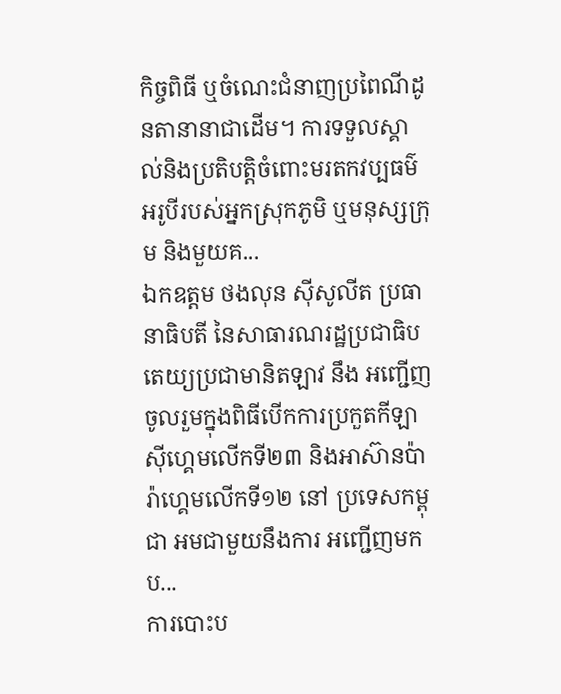កិច្ចពិធី ឬចំណេះជំនាញប្រពៃណីដូនតានានាជាដើម។ ការទទួលស្គាល់និងប្រតិបត្តិចំពោះមរតកវប្បធម៌អរូបីរបស់អ្នកស្រុកភូមិ ឬមនុស្សក្រុម និងមួយគ...
ឯកឧត្តម ថងលុន ស៊ីសូលីត ប្រធានាធិបតី នៃសាធារណរដ្ឋប្រជាធិបតេយ្យប្រជាមានិតឡាវ នឹង អញ្ជើញចូលរួមក្នុងពិធីបើកការប្រកួតកីឡាស៊ីហ្គេមលើកទី២៣ និងអាស៊ានប៉ារ៉ាហ្គេមលើកទី១២ នៅ ប្រទេសកម្ពុជា អមជាមួយនឹងការ អញ្ជើញមកប...
ការបោះប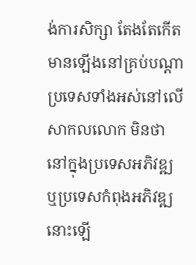ង់ការសិក្សា តែងតែកើតមានឡើងនៅគ្រប់បណ្តាប្រទេសទាំងអស់នៅលើសាកលលោក មិនថានៅក្នុងប្រទេសអភិវឌ្ឍ ឬប្រទេសកំពុងអភិវឌ្ឍនោះឡើ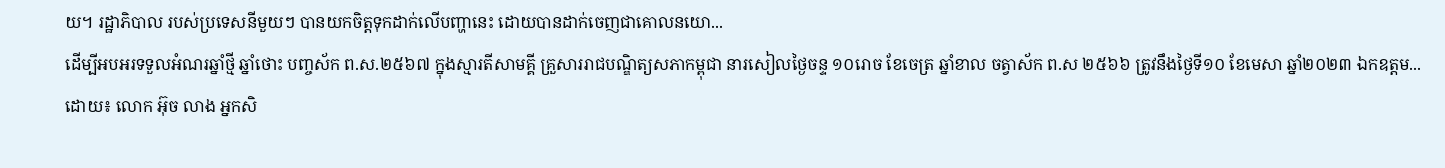យ។ រដ្ឋាភិបាល របស់ប្រទេសនីមួយៗ បានយកចិត្តទុកដាក់លើបញ្ហានេះ ដោយបានដាក់ចេញជាគោលនយោ...
ដើម្បីអបអរទទួលអំណរឆ្នាំថ្មី ឆ្នាំថោះ បញ្ចស័ក ព.ស.២៥៦៧ ក្នុងស្មារតីសាមគ្គី គ្រួសាររាជបណ្ឌិត្យសភាកម្ពុជា នារសៀលថ្ងៃចន្ទ ១០រោច ខែចេត្រ ឆ្នាំខាល ចត្វាស័ក ព.ស ២៥៦៦ ត្រូវនឹងថ្ងៃទី១០ ខែមេសា ឆ្នាំ២០២៣ ឯកឧត្តម...
ដោយ៖ លោក អ៊ុច លាង អ្នកសិ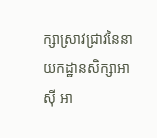ក្សាស្រាវជ្រាវនៃនាយកដ្ឋានសិក្សាអាស៊ី អា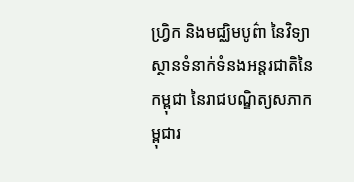ហ្វ្រិក និងមជ្ឈិមបូព៌ា នៃវិទ្យាស្ថានទំនាក់ទំនងអន្តរជាតិនៃកម្ពុជា នៃរាជបណ្ឌិត្យសភាកម្ពុជារ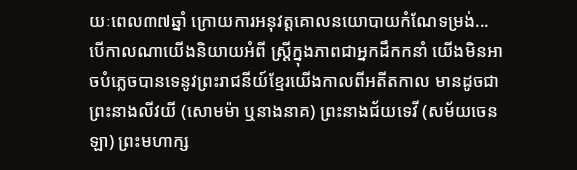យៈពេល៣៧ឆ្នាំ ក្រោយការអនុវត្តគោលនយោបាយកំណែទម្រង់...
បើកាលណាយើងនិយាយអំពី ស្រ្តីក្នុងភាពជាអ្នកដឹកកនាំ យើងមិនអាចបំភ្លេចបានទេនូវព្រះរាជនីយ៍ខ្មែរយើងកាលពីអតីតកាល មានដូចជា ព្រះនាងលីវយី (សោមម៉ា ឬនាងនាគ) ព្រះនាងជ័យទេវី (សម័យចេនឡា) ព្រះមហាក្ស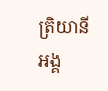ត្រិយានី អង្គ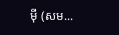ម៉ី (សម...